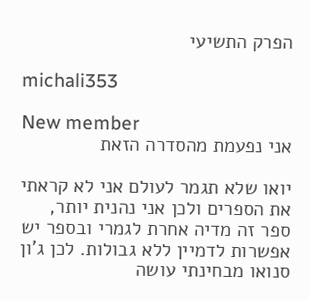הפרק התשיעי

michali353

New member
אני נפעמת מהסדרה הזאת

יואו שלא תגמר לעולם אני לא קראתי את הספרים ולכן אני נהנית יותר, ספר זה מדיה אחרת לגמרי ובספר יש אפשרות לדמיין ללא גבולות. לכן ג'ון סנואו מבחינתי עושה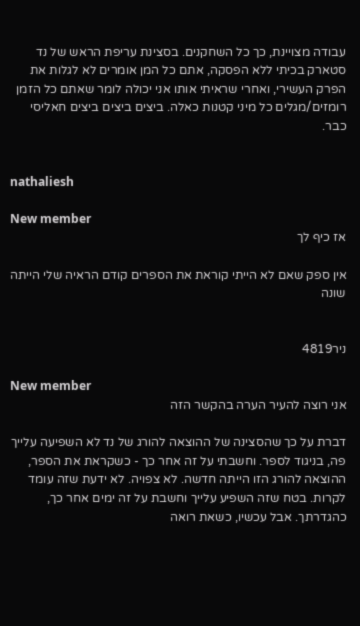עבודה מצויינת, כך כל השחקנים. בסצינת עריפת הראש של נד סטארק בכיתי ללא הפסקה, אתם כל המן אומרים לא לגלות את הפרק העשירי, ואחרי שראיתי אותו אני יכולה לומר שאתם כל הזמן רומזים/מגלים כל מיני קטנות כאלה. ביצים ביצים ביצים חאליסי כבר.


nathaliesh

New member
אז כיף לך

אין ספק שאם לא הייתי קוראת את הספרים קודם הראיה שלי הייתה שונה


ניר4819

New member
אני רוצה להעיר הערה בהקשר הזה

דברת על כך שהסצינה של ההוצאה להורג של נד לא השפיעה עלייך פה, בניגוד לספר. וחשבתי על זה אחר כך - כשקראת את הספר, ההוצאה להורג הזו הייתה חדשה. לא צפויה. לא ידעת שזה עומד לקרות. בטח שזה השפיע עלייך וחשבת על זה ימים אחר כך, כהגדרתך. אבל עכשיו, כשאת רואה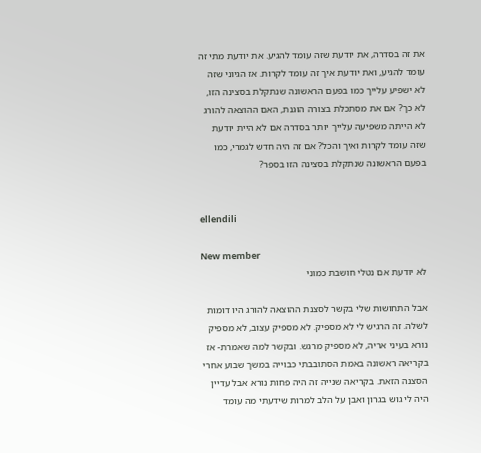את זה בסדרה, את יודעת שזה עומד להגיע. את יודעת מתי זה עומד להגיע, ואת יודעת איך זה עומד לקרות. אז הגיוני שזה לא ישפיע עלייך כמו בפעם הראשונה שנתקלת בסצינה הזו, לא כך? אם את מסתכלת בצורה הוגנת, האם ההוצאה להורג לא הייתה משפיעה עלייך יותר בסדרה אם לא היית יודעת שזה עומד לקרות ואיך והכל? אם זה היה חדש לגמרי, כמו בפעם הראשונה שנתקלת בסצינה הזו בספר?


ellendili

New member
לא יודעת אם נטלי חושבת כמוני

אבל התחושות שלי בקשר לסצנת ההוצאה להורג היו דומות לשלה. זה הרגיש לי לא מספיק. לא מספיק עצוב, לא מספיק נורא בעיני אריה, לא מספיק מרגש. ובקשר למה שאמרת- אז בקריאה ראשונה באמת הסתובבתי כבוייה במשך שבוע אחרי הסצנה הזאת. בקריאה שנייה זה היה פחות נורא אבל עדיין היה לי גוש בגרון ואבן על הלב למרות שידעתי מה עומד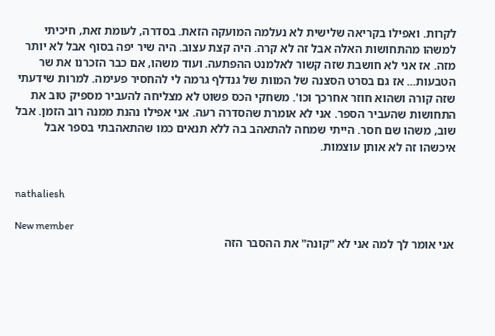לקרות. ואפילו בקריאה שלישית לא נעלמה המועקה הזאת. בסדרה, לעומת זאת, חיכיתי למשהו מהתחושות האלה אבל זה לא קרה. היה קצת עצוב. היה שיר יפה בסוף אבל לא יותר מזה. אז אני לא חושבת שזה קשור לאלמנט ההפתעה. ועוד משהו, אם כבר הזכרנו את שר הטבעות... אז גם בסרט הסצנה של המוות של גנדלף גרמה לי להחסיר פעימה. למרות שידעתי שזה קורה ושהוא חוזר אחרכך וכו'. משחקי הכס פשוט לא מצליחה להעביר מספיק טוב את התחושות שהעביר הספר. אני לא אומרת שהסדרה רעה. אני אפילו נהנת ממנה רוב הזמן. אבל שוב, משהו שם חסר. הייתי שמחה להתאהב בה ללא תנאים כמו שהתאהבתי בספר אבל איכשהו זה לא אותן עוצמות.


nathaliesh

New member
אני אומר לך למה אני לא "קונה" את ההסבר הזה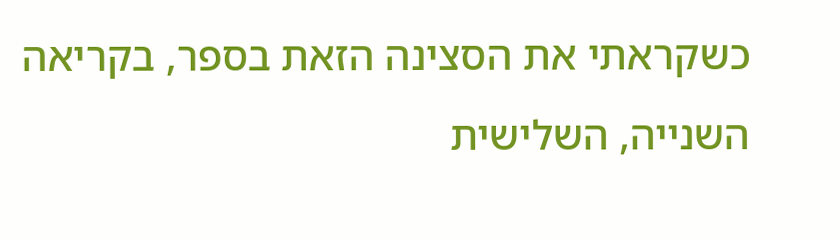כשקראתי את הסצינה הזאת בספר, בקריאה השנייה, השלישית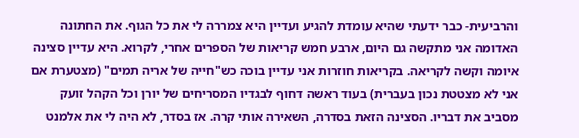והרביעית- כבר ידעתי שהיא עומדת להגיע ועדיין היא צמררה לי את כל הגוף. את החתונה האדומה אני מתקשה גם היום, ארבע חמש קריאות של הספרים אחרי, לקרוא. היא עדיין סצינה איומה וקשה לקריאה. בקריאות חוזרות אני עדיין בוכה כש"חייה של אריה תמים" (מצטערת אם אני לא מצטטת נכון בעברית) בעוד ראשה דחוף לבגדיו המסריחים של יורן וכל הקהל זועק מסביב את דבריו. הסצינה הזאת בסדרה, השאירה אותי קרה. אז בסדר, לא היה לי את אלמנט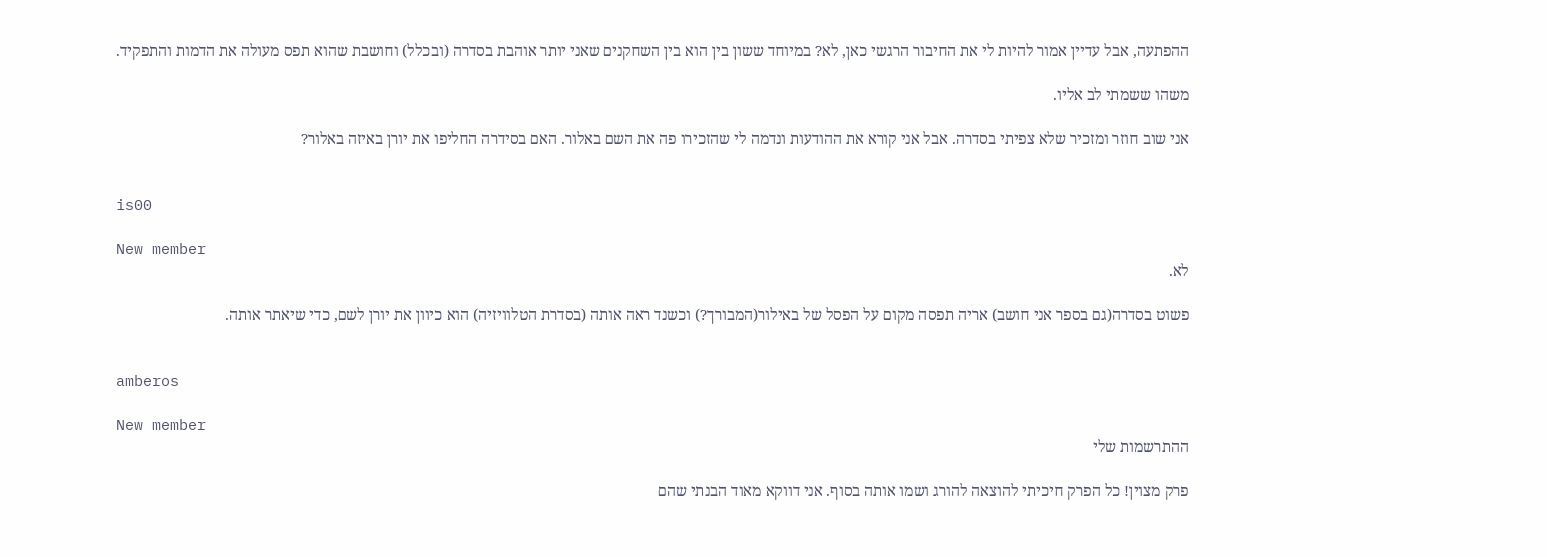ההפתעה, אבל עדיין אמור להיות לי את החיבור הרגשי כאן, לא? במיוחד ששון בין הוא בין השחקנים שאני יותר אוהבת בסדרה (ובכלל) וחושבת שהוא תפס מעולה את הדמות והתפקיד.

משהו ששמתי לב אליו.

אני שוב חוזר ומזכיר שלא צפיתי בסדרה. אבל אני קורא את ההודעות ונדמה לי שהזכירו פה את השם באלור. האם בסידרה החליפו את יורן באיזה באלור?


is00

New member
לא.

פשוט בסדרה(גם בספר אני חושב) אריה תפסה מקום על הפסל של באילור(המבורך?) וכשנד ראה אותה (בסדרת הטלוויזיה) הוא כיוון את יורן לשם, כדי שיאתר אותה.


amberos

New member
ההתרשמות שלי

פרק מצוין! כל הפרק חיכיתי להוצאה להורג ושמו אותה בסוף. אני דווקא מאוד הבנתי שהם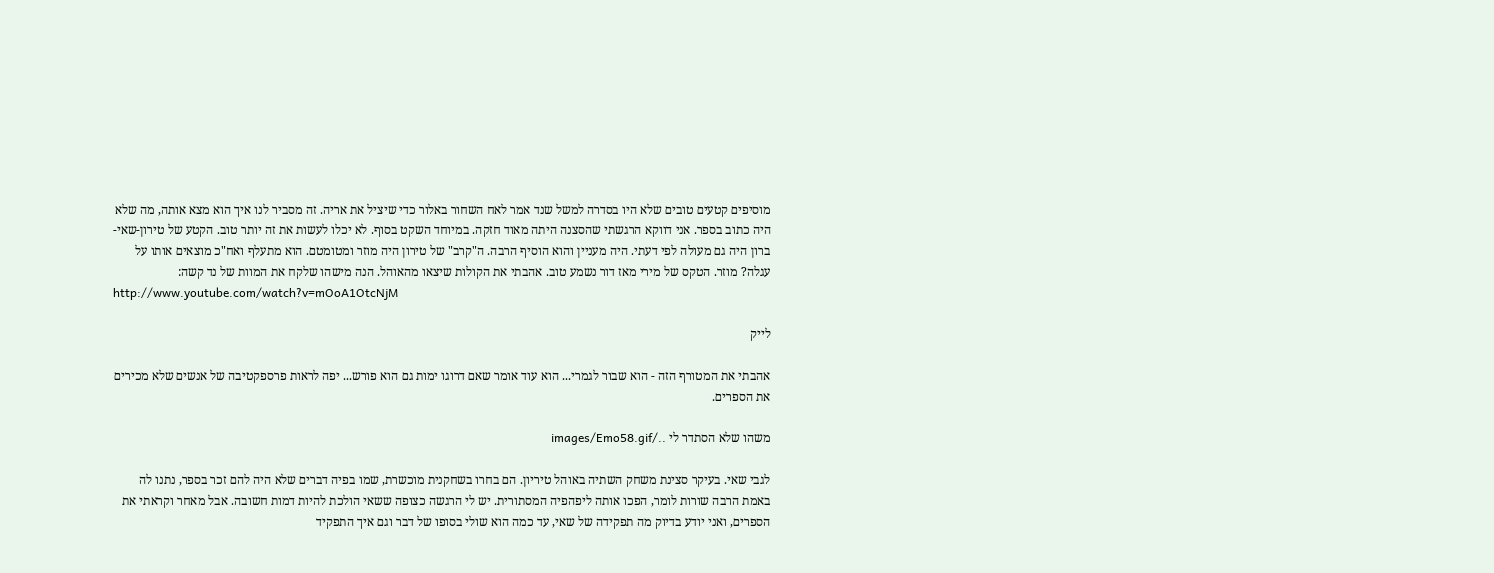מוסיפים קטעים טובים שלא היו בסדרה למשל שנד אמר לאח השחור באלור כדי שיציל את אריה. זה מסביר לנו איך הוא מצא אותה, מה שלא היה כתוב בספר. אני דווקא הרגשתי שהסצנה היתה מאוד חזקה. במיוחד השקט בסוף. לא יכלו לעשות את זה יותר טוב. הקטע של טירון-שאי-ברון היה גם מעולה לפי דעתי. היה מעניין והוא הוסיף הרבה. ה"קרב" של טירון היה מוזר ומטומטם. הוא מתעלף ואח"כ מוצאים אותו על עגלה? מוזר. הטקס של מירי מאז דור נשמע טוב. אהבתי את הקולות שיצאו מהאוהל. הנה מישהו שלקח את המוות של נד קשה:
http://www.youtube.com/watch?v=mOoA1OtcNjM

לייק

אהבתי את המטורף הזה - הוא שבור לגמרי... הוא עוד אומר שאם דרוגו ימות גם הוא פורש... יפה לראות פרספקטיבה של אנשים שלא מכירים את הספרים.

משהו שלא הסתדר לי ../images/Emo58.gif

לגבי שאי. בעיקר סצינת משחק השתיה באוהל טיריון. הם בחרו בשחקנית מוכשרת, שמו בפיה דברים שלא היה להם זכר בספר, נתנו לה באמת הרבה שורות לומר, הפכו אותה ליפהפיה המסתורית. יש לי הרגשה כצופה ששאי הולכת להיות דמות חשובה. אבל מאחר וקראתי את הספרים, ואני יודע בדיוק מה תפקידה של שאי, עד כמה הוא שולי בסופו של דבר וגם איך התפקיד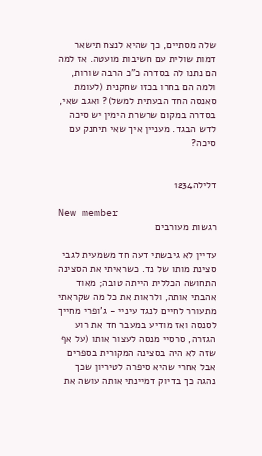שלה מסתיים, כך שהיא לנצח תישאר דמות שולית עם חשיבות מועטה. אז למה הם נתנו לה בסדרה כ"כ הרבה שורות, ולמה הם בחרו בכזו שחקנית (לעומת סאנסה החד הבעתית למשל)? ואגב שאי, בסדרה במקום שרשרת הימין יש סיכה לדש הבגד. מעניין איך שאי תיחנק עם סיכה?


דלילה1234

New member
רגשות מעורבים

עדיין לא גיבשתי דעה חד משמעית לגבי סצינת מותו של נד. כשראיתי את הסצינה התחושה הכללית הייתה טובה; מאוד אהבתי אותה, ולראות את כל מה שקראתי מתעורר לחיים לנגד עיניי - ג'ופרי מחייך לסנסה ואז מודיע במעבר חד את רוע הגזרה, סרסיי מנסה לעצור אותו (על אף שזה לא היה בסצינה המקורית בספרים אבל אחרי שהיא סיפרה לטיריון שכך נהגה כך בדיוק דמיינתי אותה עושה את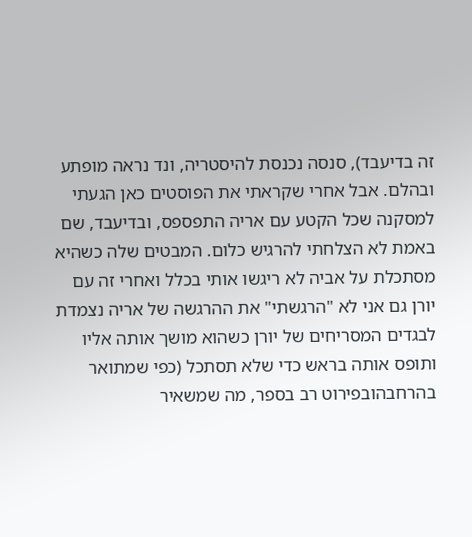זה בדיעבד), סנסה נכנסת להיסטריה, ונד נראה מופתע ובהלם. אבל אחרי שקראתי את הפוסטים כאן הגעתי למסקנה שכל הקטע עם אריה התפספס, ובדיעבד, שם באמת לא הצלחתי להרגיש כלום. המבטים שלה כשהיא מסתכלת על אביה לא ריגשו אותי בכלל ואחרי זה עם יורן גם אני לא "הרגשתי" את ההרגשה של אריה נצמדת לבגדים המסריחים של יורן כשהוא מושך אותה אליו ותופס אותה בראש כדי שלא תסתכל (כפי שמתואר בהרחבהובפירוט רב בספר, מה שמשאיר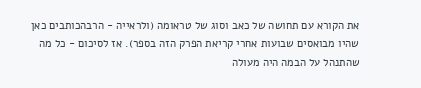את הקורא עם תחושה של כאב וסוג של טראומה (ולראייה - הרבהכותבים כאן שהיו מבואסים שבועות אחרי קריאת הפרק הזה בספר). אז לסיכום - כל מה שהתנהל על הבמה היה מעולה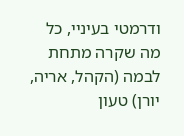ודרמטי בעיניי, כל מה שקרה מתחת לבמה (הקהל, אריה, יורן) טעון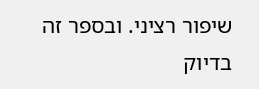שיפור רציני. ובספר זה בדיוק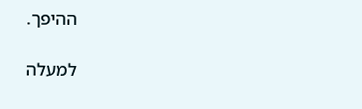ההיפך.

למעלה